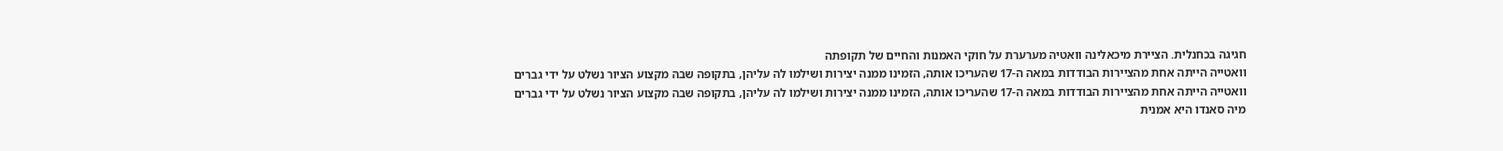חגיגה בכחנלית. הציירת מיכאלינה וואטיה מערערת על חוקי האמנות והחיים של תקופתה
וואטייה הייתה אחת מהציירות הבודדות במאה ה-17 שהעריכו אותה, הזמינו ממנה יצירות ושילמו לה עליהן, בתקופה שבה מקצוע הציור נשלט על ידי גברים
וואטייה הייתה אחת מהציירות הבודדות במאה ה-17 שהעריכו אותה, הזמינו ממנה יצירות ושילמו לה עליהן, בתקופה שבה מקצוע הציור נשלט על ידי גברים
מיה סאנדו היא אמנית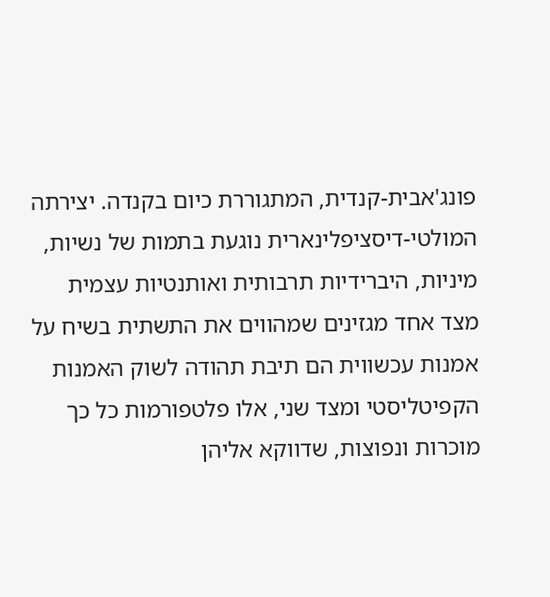פונג'אבית-קנדית, המתגוררת כיום בקנדה. יצירתה המולטי-דיסציפלינארית נוגעת בתמות של נשיות, מיניות, היברידיות תרבותית ואותנטיות עצמית
מצד אחד מגזינים שמהווים את התשתית בשיח על אמנות עכשווית הם תיבת תהודה לשוק האמנות הקפיטליסטי ומצד שני, אלו פלטפורמות כל כך מוכרות ונפוצות, שדווקא אליהן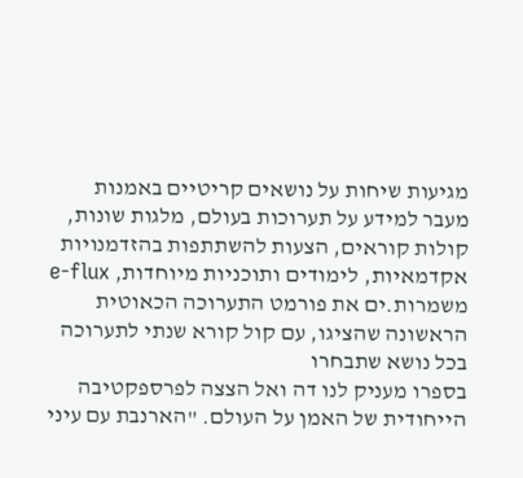מגיעות שיחות על נושאים קריטיים באמנות
מעבר למידע על תערוכות בעולם, מלגות שונות, קולות קוראים, הצעות להשתתפות בהזדמנויות אקדמאיות, לימודים ותוכניות מיוחדות, e-flux משמרות.ים את פורמט התערוכה הכאוטית הראשונה שהציגו, עם קול קורא שנתי לתערוכה בכל נושא שתבחרו
בספרו מעניק לנו דה ואל הצצה לפרספקטיבה הייחודית של האמן על העולם. "הארנבת עם עיני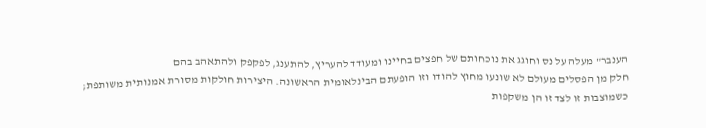הענבר" מעלה על נס וחוגג את נוכחותם של חפצים בחיינו ומעודד להעריץ, להתענג, לפקפק ולהתאהב בהם
חלק מן הפסלים מעולם לא שונעו מחוץ להודו וזו הופעתם הבינלאומית הראשונה. היצירות חולקות מסורת אמנותית משותפת; כשמוצבות זו לצד זו הן משקפות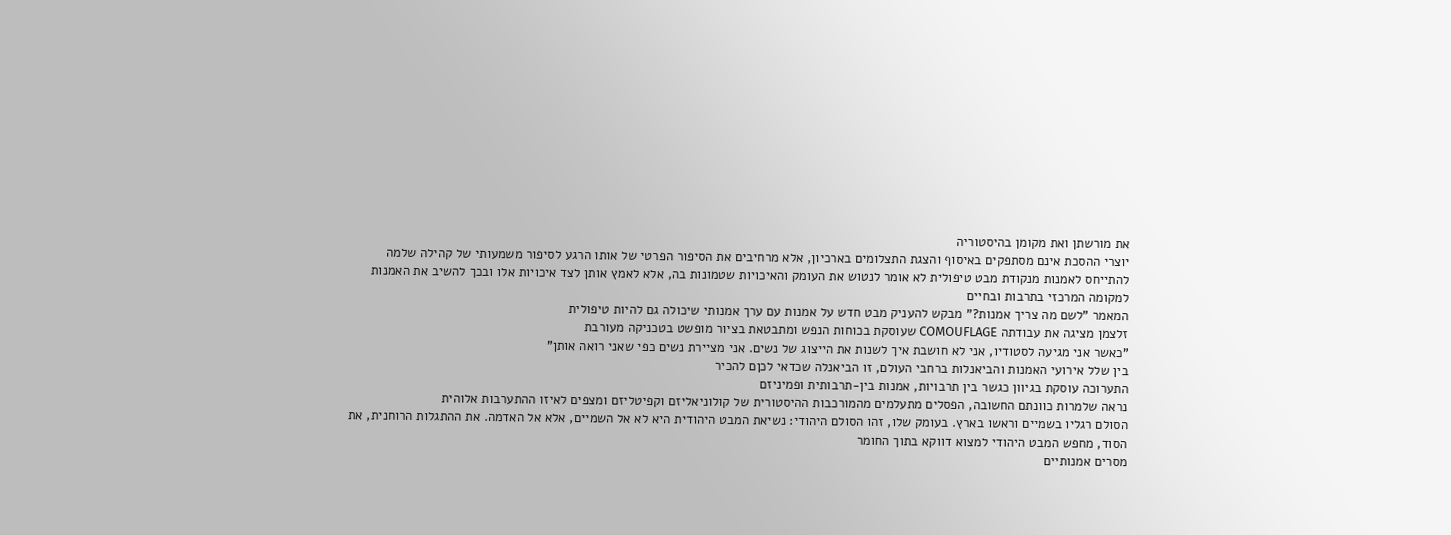את מורשתן ואת מקומן בהיסטוריה
יוצרי ההסכת אינם מסתפקים באיסוף והצגת התצלומים בארכיון, אלא מרחיבים את הסיפור הפרטי של אותו הרגע לסיפור משמעותי של קהילה שלמה
להתייחס לאמנות מנקודת מבט טיפולית לא אומר לנטוש את העומק והאיכויות שטמונות בה, אלא לאמץ אותן לצד איכויות אלו ובכך להשיב את האמנות למקומה המרכזי בתרבות ובחיים
המאמר "לשם מה צריך אמנות?" מבקש להעניק מבט חדש על אמנות עם ערך אמנותי שיכולה גם להיות טיפולית
זלצמן מציגה את עבודתה COMOUFLAGE שעוסקת בכוחות הנפש ומתבטאת בציור מופשט בטכניקה מעורבת
"כאשר אני מגיעה לסטודיו, אני לא חושבת איך לשנות את הייצוג של נשים. אני מציירת נשים כפי שאני רואה אותן"
בין שלל אירועי האמנות והביאנלות ברחבי העולם, זו הביאנלה שכדאי לכןם להכיר
התערוכה עוסקת בגיוון כגשר בין תרבויות, אמנות בין-תרבותית ופמיניזם
נראה שלמרות כוונתם החשובה, הפסלים מתעלמים מהמורכבות ההיסטורית של קולוניאליזם וקפיטליזם ומצפים לאיזו ההתערבות אלוהית
הסולם רגליו בשמיים וראשו בארץ. בעומק שלו, זהו הסולם היהודי: נשיאת המבט היהודית היא לא אל השמיים, אלא אל האדמה. את ההתגלות הרוחנית, את הסוד, מחפש המבט היהודי למצוא דווקא בתוך החומר
מסרים אמנותיים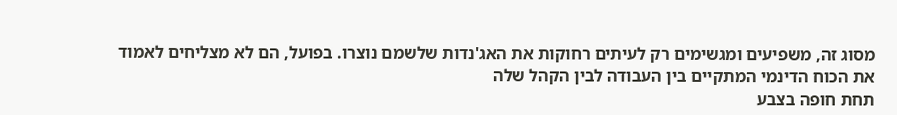מסוג זה, משפיעים ומגשימים רק לעיתים רחוקות את האג'נדות שלשמם נוצרו. בפועל, הם לא מצליחים לאמוד את הכוח הדינמי המתקיים בין העבודה לבין הקהל שלה
תחת חופה בצבע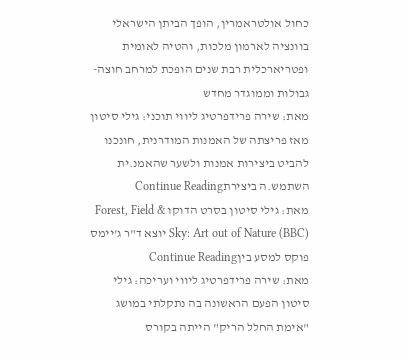כחול אולטראמרין, הופך הביתן הישראלי בוונציה לארמון מלכות, והטיה לאומית ופטריארכלית רבת שנים הופכת למרחב חוצה-גבולות וממוגדר מחדש
מאת: שירה פרידפרטיג ליווי תוכני: גילי סיטון מאז פריצתה של האמנות המודרנית, חונכנו להביט ביצירות אמנות ולשער שהאמנ.ית השתמש.ה ביצירתContinue Reading
מאת: גילי סיטון בסרט הדוקו Forest, Field & Sky: Art out of Nature (BBC) יוצא ד"ר ג'יימס פוקס למסע ביןContinue Reading
מאת: שירה פרידפרטיג ליווי ועריכה: גילי סיטון הפעם הראשונה בה נתקלתי במושג "אימת החלל הריק" הייתה בקורס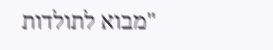"מבוא לתולדות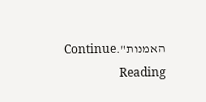האמנות".Continue Reading